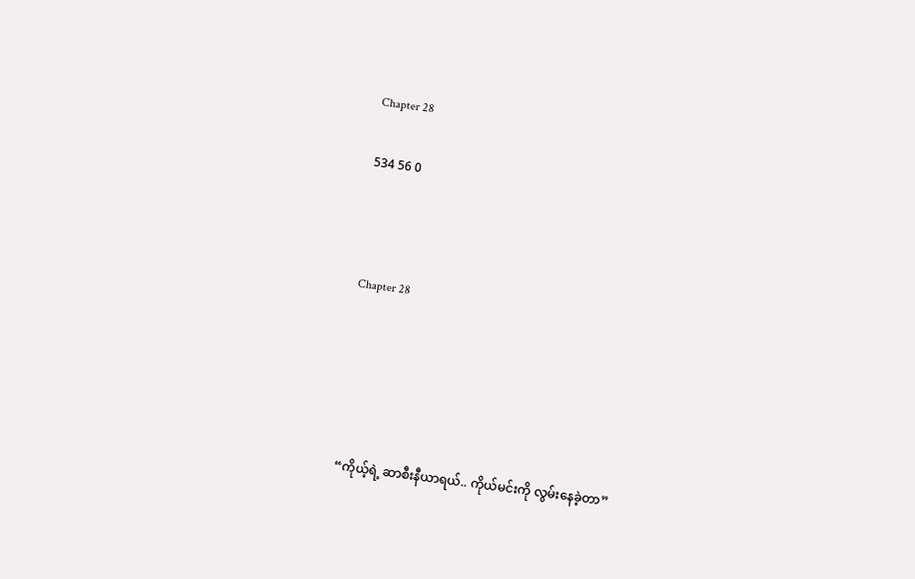Chapter 28

534 56 0



Chapter 28





“ကိုယ့်ရဲ့ ဆာစီးနီယာရယ်.. ကိုယ်မင်းကို လွမ်းနေခဲ့တာ”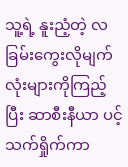သူ့ရဲ့ နူးညံ့တဲ့ လခြမ်းကွေးလိုမျက်လုံးများကိုကြည့်ပြီး ဆာစီးနီယာ ပင့်သက်ရှိုက်ကာ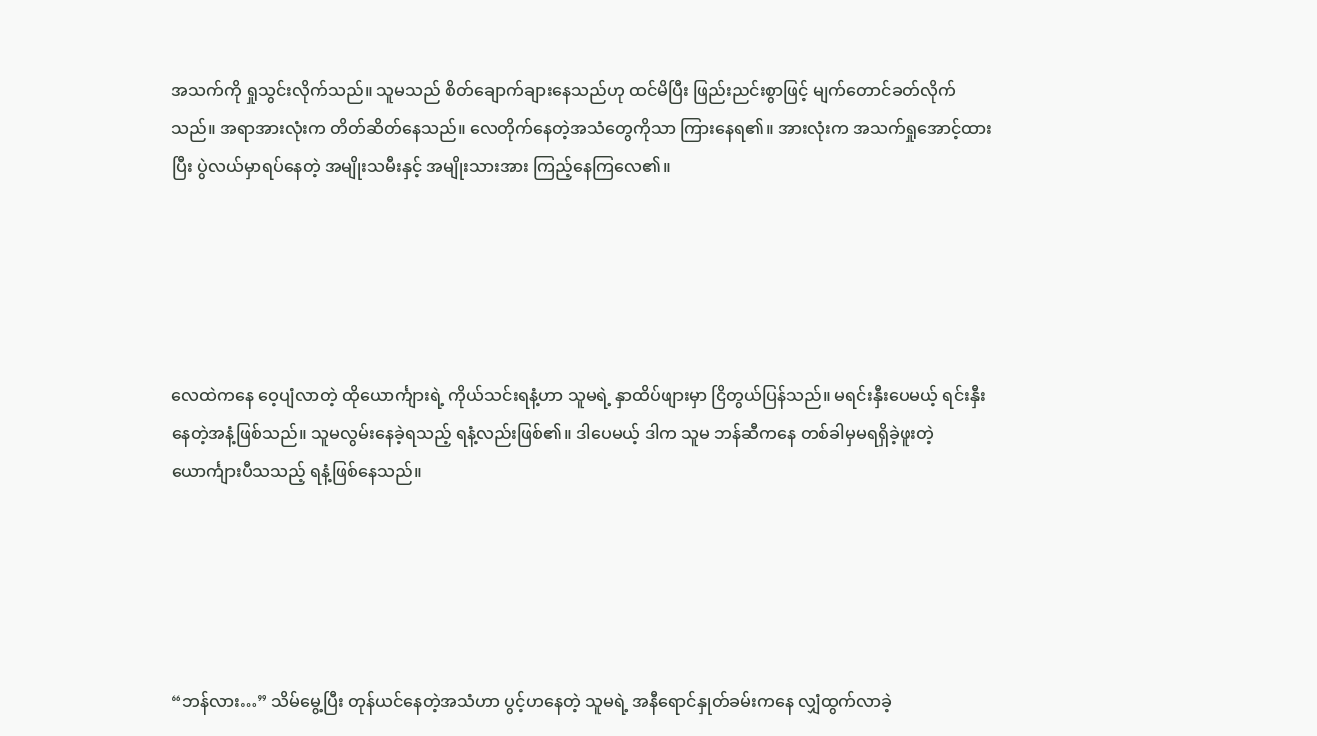အသက်ကို ရှုသွင်းလိုက်သည်။ သူမသည် စိတ်ချောက်ချားနေသည်ဟု ထင်မိပြီး ဖြည်းညင်းစွာဖြင့် မျက်တောင်ခတ်လိုက်သည်။ အရာအားလုံးက တိတ်ဆိတ်နေသည်။ လေတိုက်နေတဲ့အသံတွေကိုသာ ကြားနေရ၏။ အားလုံးက အသက်ရှုအောင့်ထားပြီး ပွဲလယ်မှာရပ်နေတဲ့ အမျိုးသမီးနှင့် အမျိုးသားအား ကြည့်နေကြလေ၏။





လေထဲကနေ ဝေ့ပျံလာတဲ့ ထိုယောင်္ကျားရဲ့ ကိုယ်သင်းရနံ့ဟာ သူမရဲ့ နှာထိပ်ဖျားမှာ ငြိတွယ်ပြန်သည်။ မရင်းနှီးပေမယ့် ရင်းနှီးနေတဲ့အနံ့ဖြစ်သည်။ သူမလွမ်းနေခဲ့ရသည့် ရနံ့လည်းဖြစ်၏။ ဒါပေမယ့် ဒါက သူမ ဘန်ဆီကနေ တစ်ခါမှမရရှိခဲ့ဖူးတဲ့ ယောင်္ကျားပီသသည့် ရနံ့ဖြစ်နေသည်။





“ဘန်လား…” သိမ်မွေ့ပြီး တုန်ယင်နေတဲ့အသံဟာ ပွင့်ဟနေတဲ့ သူမရဲ့ အနီရောင်နှုတ်ခမ်းကနေ လျှံထွက်လာခဲ့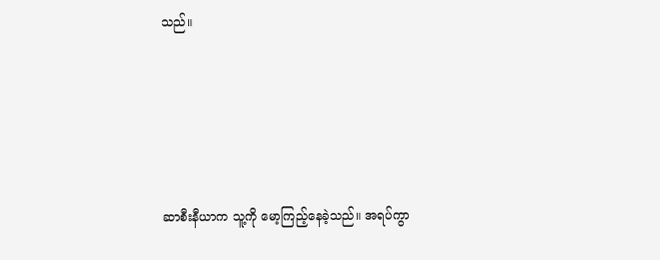သည်။





ဆာစီးနီယာက သူ့ကို မော့ကြည့်နေခဲ့သည်။ အရပ်ကွာ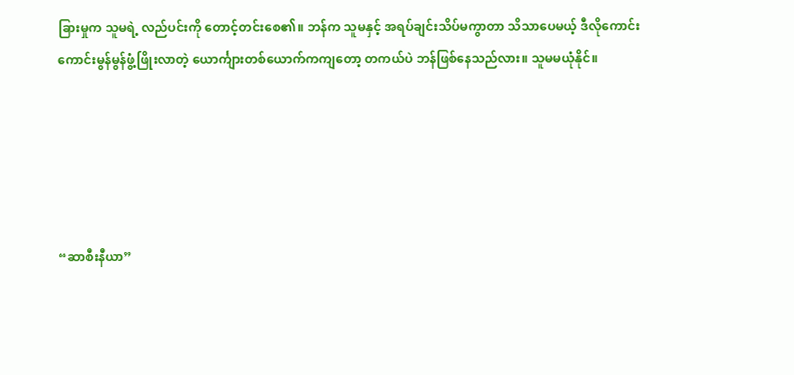ခြားမှုက သူမရဲ့ လည်ပင်းကို တောင့်တင်းစေ၏။ ဘန်က သူမနှင့် အရပ်ချင်းသိပ်မကွာတာ သိသာပေမယ့် ဒီလိုကောင်းကောင်းမွန်မွန်ဖွံ့ဖြိုးလာတဲ့ ယောင်္ကျားတစ်ယောက်ကကျတော့ တကယ်ပဲ ဘန်ဖြစ်နေသည်လား။ သူမမယုံနိုင်။





“ဆာစီးနီယာ”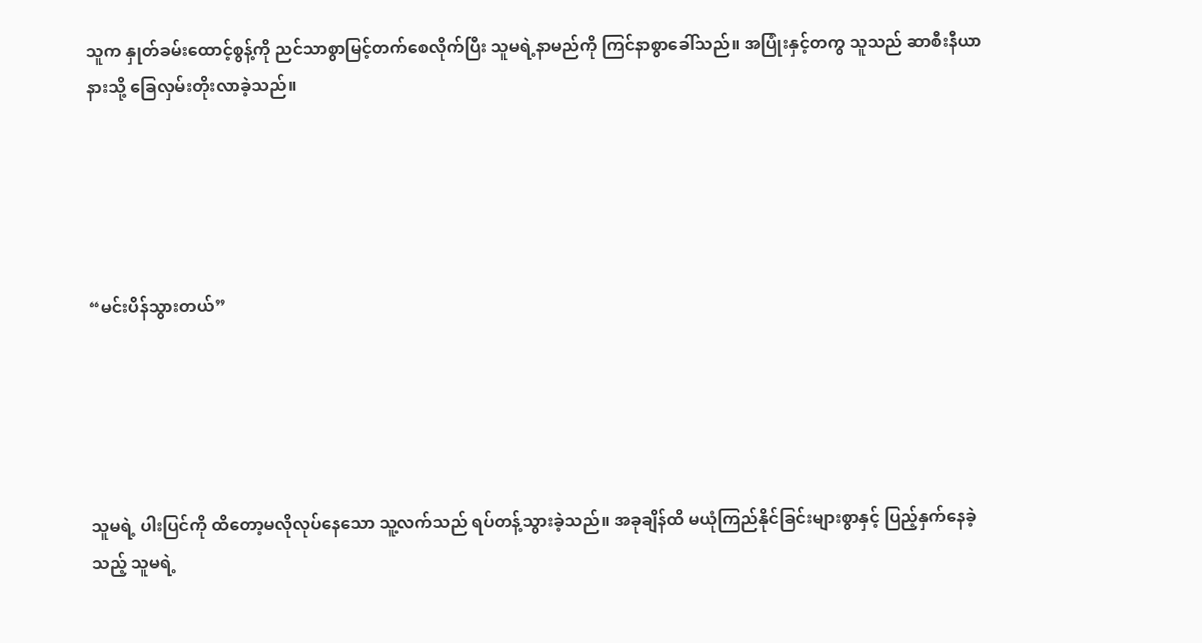သူက နှုတ်ခမ်းထောင့်စွန့်ကို ညင်သာစွာမြင့်တက်စေလိုက်ပြီး သူမရဲ့နာမည်ကို ကြင်နာစွာခေါ်သည်။ အပြုံးနှင့်တကွ သူသည် ဆာစီးနီယာနားသို့ ခြေလှမ်းတိုးလာခဲ့သည်။





“မင်းပိန်သွားတယ်”





သူမရဲ့ ပါးပြင်ကို ထိတော့မလိုလုပ်နေသော သူ့လက်သည် ရပ်တန့်သွားခဲ့သည်။ အခုချိန်ထိ မယုံကြည်နိုင်ခြင်းများစွာနှင့် ပြည့်နှက်နေခဲ့သည့် သူမရဲ့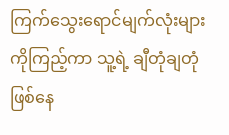ကြက်သွေးရောင်မျက်လုံးများကိုကြည့်ကာ သူ့ရဲ့ ချီတုံချတုံဖြစ်နေ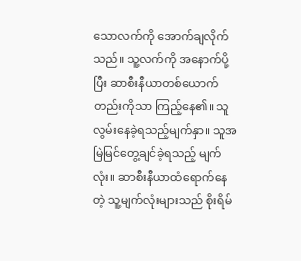သောလက်ကို အောက်ချလိုက်သည်။ သူ့လက်ကို အနောက်ပို့ပြီး ဆာစီးနီယာတစ်ယောက်တည်းကိုသာ ကြည့်နေ၏။ သူလွမ်းနေခဲ့ရသည့်မျက်နှာ။ သူအမြဲမြင်တွေ့ချင်ခဲ့ရသည့် မျက်လုံး။ ဆာစီးနီယာထံရောက်နေတဲ့ သူ့မျက်လုံးများသည် စိုးရိမ်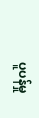ပူပန်မှု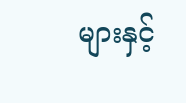များနှင့်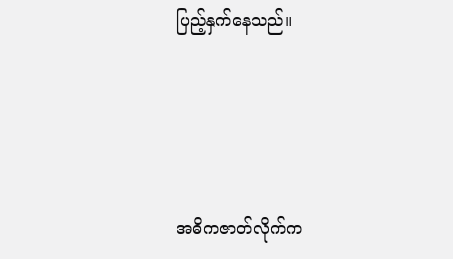ပြည့်နှက်နေသည်။





အဓိကဇာတ်လိုက်က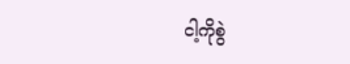ငါ့ကိုစွဲ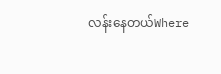လန်းနေတယ်Where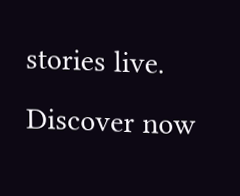stories live. Discover now